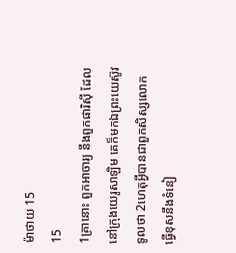ម៉ាថាយ 15
15
1គ្រានោះ ពួកអាចារ្យ នឹងពួកផារិស៊ី ដែលនៅក្រុងយេរូសាឡិម គេក៏មកឯព្រះយេស៊ូវទូលថា 2ហេតុអ្វីបានជាពួកសិស្សលោកធ្វើខុសនឹងទំនៀ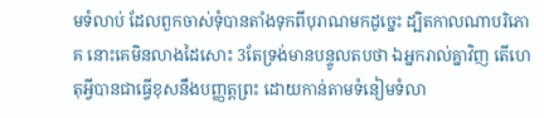មទំលាប់ ដែលពួកចាស់ទុំបានតាំងទុកពីបុរាណមកដូច្នេះ ដ្បិតកាលណាបរិភោគ នោះគេមិនលាងដៃសោះ 3តែទ្រង់មានបន្ទូលតបថា ឯអ្នករាល់គ្នាវិញ តើហេតុអ្វីបានជាធ្វើខុសនឹងបញ្ញត្តព្រះ ដោយកាន់តាមទំនៀមទំលា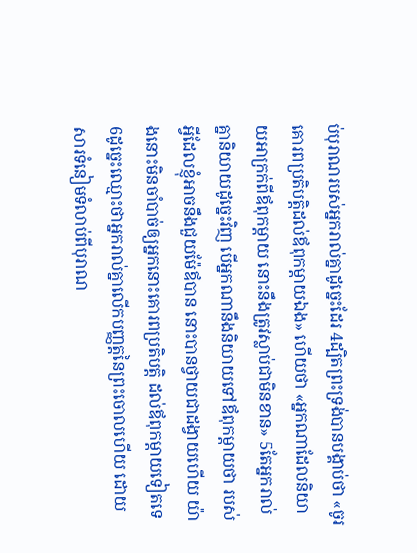ប់បុរាណរបស់អ្នករាល់គ្នាដូច្នេះដែរ 4ដ្បិតព្រះទ្រង់បានបង្គាប់ថា «ចូរគោរពប្រតិបត្តិដល់ឪពុកម្តាយឯង» ហើយថា «អ្នកណាដែលនិយាយអាក្រក់ពីឪពុកម្តាយ នោះនឹងត្រូវស្លាប់ជាមិនខាន» 5តែអ្នករាល់គ្នានិយាយដូច្នេះវិញ បើអ្នកណានឹងនិយាយទៅឪពុកម្តាយថា របស់អ្វីដែលខ្ញុំអាចនឹងជួយម៉ែឪបាន នោះបានថ្វាយជាដង្វាយហើយ យ៉ាងនោះមិនចាំបាច់ឲ្យអ្នកនោះគោរពប្រតិបត្តិ ដល់ឪពុកម្តាយទៀតទេ 6ដូច្នេះឈ្មោះថាអ្នករាល់គ្នាលើកបញ្ញត្តនៃព្រះចោលហើយ ដោយសារទំនៀមទំលាប់ពីបុរាណ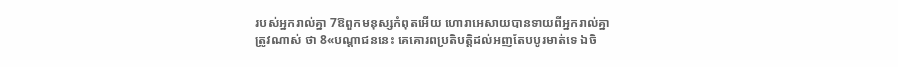របស់អ្នករាល់គ្នា 7ឱពួកមនុស្សកំពុតអើយ ហោរាអេសាយបានទាយពីអ្នករាល់គ្នាត្រូវណាស់ ថា 8«បណ្តាជននេះ គេគោរពប្រតិបត្តិដល់អញតែបបូរមាត់ទេ ឯចិ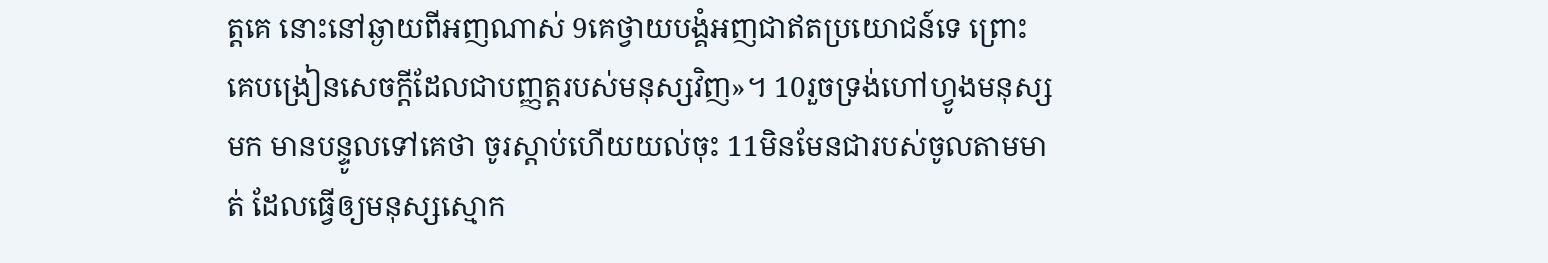ត្តគេ នោះនៅឆ្ងាយពីអញណាស់ 9គេថ្វាយបង្គំអញជាឥតប្រយោជន៍ទេ ព្រោះគេបង្រៀនសេចក្ដីដែលជាបញ្ញត្តរបស់មនុស្សវិញ»។ 10រួចទ្រង់ហៅហ្វូងមនុស្សមក មានបន្ទូលទៅគេថា ចូរស្តាប់ហើយយល់ចុះ 11មិនមែនជារបស់ចូលតាមមាត់ ដែលធ្វើឲ្យមនុស្សស្មោក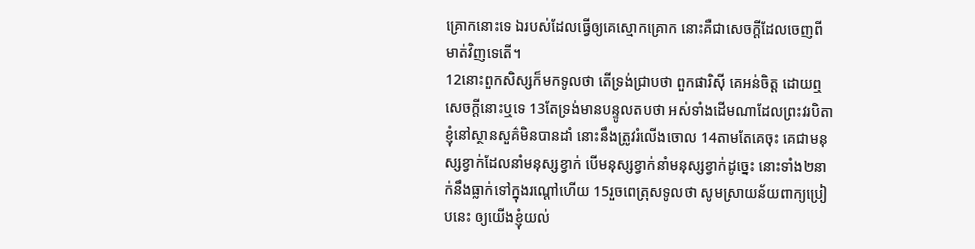គ្រោកនោះទេ ឯរបស់ដែលធ្វើឲ្យគេស្មោកគ្រោក នោះគឺជាសេចក្ដីដែលចេញពីមាត់វិញទេតើ។
12នោះពួកសិស្សក៏មកទូលថា តើទ្រង់ជ្រាបថា ពួកផារិស៊ី គេអន់ចិត្ត ដោយឮសេចក្ដីនោះឬទេ 13តែទ្រង់មានបន្ទូលតបថា អស់ទាំងដើមណាដែលព្រះវរបិតាខ្ញុំនៅស្ថានសួគ៌មិនបានដាំ នោះនឹងត្រូវរំលើងចោល 14តាមតែគេចុះ គេជាមនុស្សខ្វាក់ដែលនាំមនុស្សខ្វាក់ បើមនុស្សខ្វាក់នាំមនុស្សខ្វាក់ដូច្នេះ នោះទាំង២នាក់នឹងធ្លាក់ទៅក្នុងរណ្តៅហើយ 15រួចពេត្រុសទូលថា សូមស្រាយន័យពាក្យប្រៀបនេះ ឲ្យយើងខ្ញុំយល់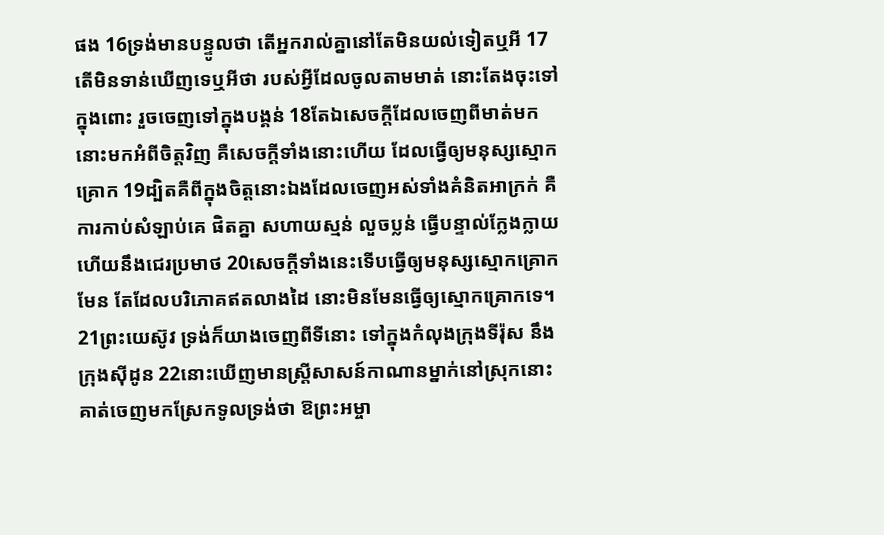ផង 16ទ្រង់មានបន្ទូលថា តើអ្នករាល់គ្នានៅតែមិនយល់ទៀតឬអី 17តើមិនទាន់ឃើញទេឬអីថា របស់អ្វីដែលចូលតាមមាត់ នោះតែងចុះទៅក្នុងពោះ រួចចេញទៅក្នុងបង្គន់ 18តែឯសេចក្ដីដែលចេញពីមាត់មក នោះមកអំពីចិត្តវិញ គឺសេចក្ដីទាំងនោះហើយ ដែលធ្វើឲ្យមនុស្សស្មោកគ្រោក 19ដ្បិតគឺពីក្នុងចិត្តនោះឯងដែលចេញអស់ទាំងគំនិតអាក្រក់ គឺការកាប់សំឡាប់គេ ផិតគ្នា សហាយស្មន់ លួចប្លន់ ធ្វើបន្ទាល់ក្លែងក្លាយ ហើយនឹងជេរប្រមាថ 20សេចក្ដីទាំងនេះទើបធ្វើឲ្យមនុស្សស្មោកគ្រោកមែន តែដែលបរិភោគឥតលាងដៃ នោះមិនមែនធ្វើឲ្យស្មោកគ្រោកទេ។
21ព្រះយេស៊ូវ ទ្រង់ក៏យាងចេញពីទីនោះ ទៅក្នុងកំលុងក្រុងទីរ៉ុស នឹងក្រុងស៊ីដូន 22នោះឃើញមានស្ត្រីសាសន៍កាណានម្នាក់នៅស្រុកនោះ គាត់ចេញមកស្រែកទូលទ្រង់ថា ឱព្រះអម្ចា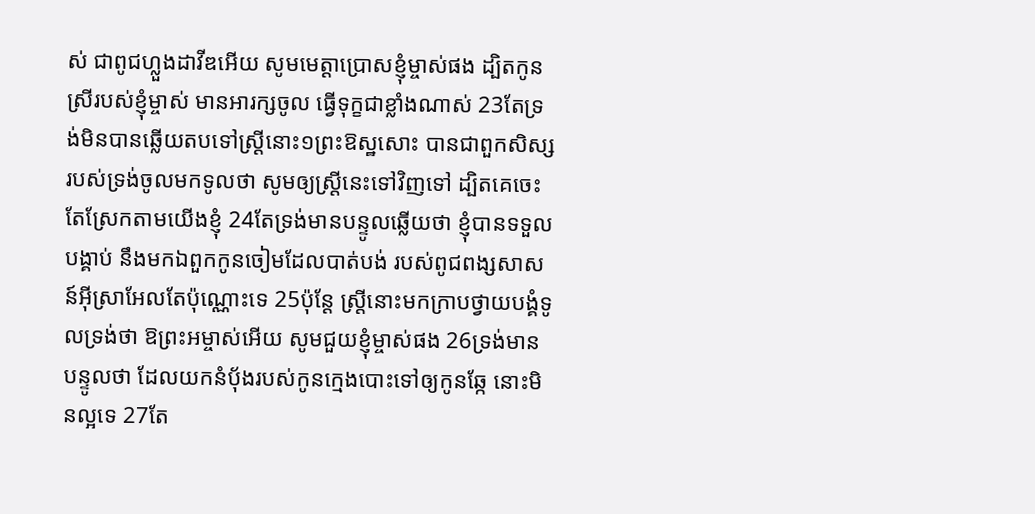ស់ ជាពូជហ្លួងដាវីឌអើយ សូមមេត្តាប្រោសខ្ញុំម្ចាស់ផង ដ្បិតកូនស្រីរបស់ខ្ញុំម្ចាស់ មានអារក្សចូល ធ្វើទុក្ខជាខ្លាំងណាស់ 23តែទ្រង់មិនបានឆ្លើយតបទៅស្ត្រីនោះ១ព្រះឱស្ឋសោះ បានជាពួកសិស្សរបស់ទ្រង់ចូលមកទូលថា សូមឲ្យស្ត្រីនេះទៅវិញទៅ ដ្បិតគេចេះតែស្រែកតាមយើងខ្ញុំ 24តែទ្រង់មានបន្ទូលឆ្លើយថា ខ្ញុំបានទទួលបង្គាប់ នឹងមកឯពួកកូនចៀមដែលបាត់បង់ របស់ពូជពង្សសាសន៍អ៊ីស្រាអែលតែប៉ុណ្ណោះទេ 25ប៉ុន្តែ ស្ត្រីនោះមកក្រាបថ្វាយបង្គំទូលទ្រង់ថា ឱព្រះអម្ចាស់អើយ សូមជួយខ្ញុំម្ចាស់ផង 26ទ្រង់មានបន្ទូលថា ដែលយកនំបុ័ងរបស់កូនក្មេងបោះទៅឲ្យកូនឆ្កែ នោះមិនល្អទេ 27តែ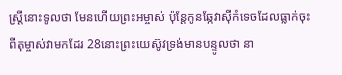ស្ត្រីនោះទូលថា មែនហើយព្រះអម្ចាស់ ប៉ុន្តែកូនឆ្កែវាស៊ីកំទេចដែលធ្លាក់ចុះពីតុម្ចាស់វាមកដែរ 28នោះព្រះយេស៊ូវទ្រង់មានបន្ទូលថា នា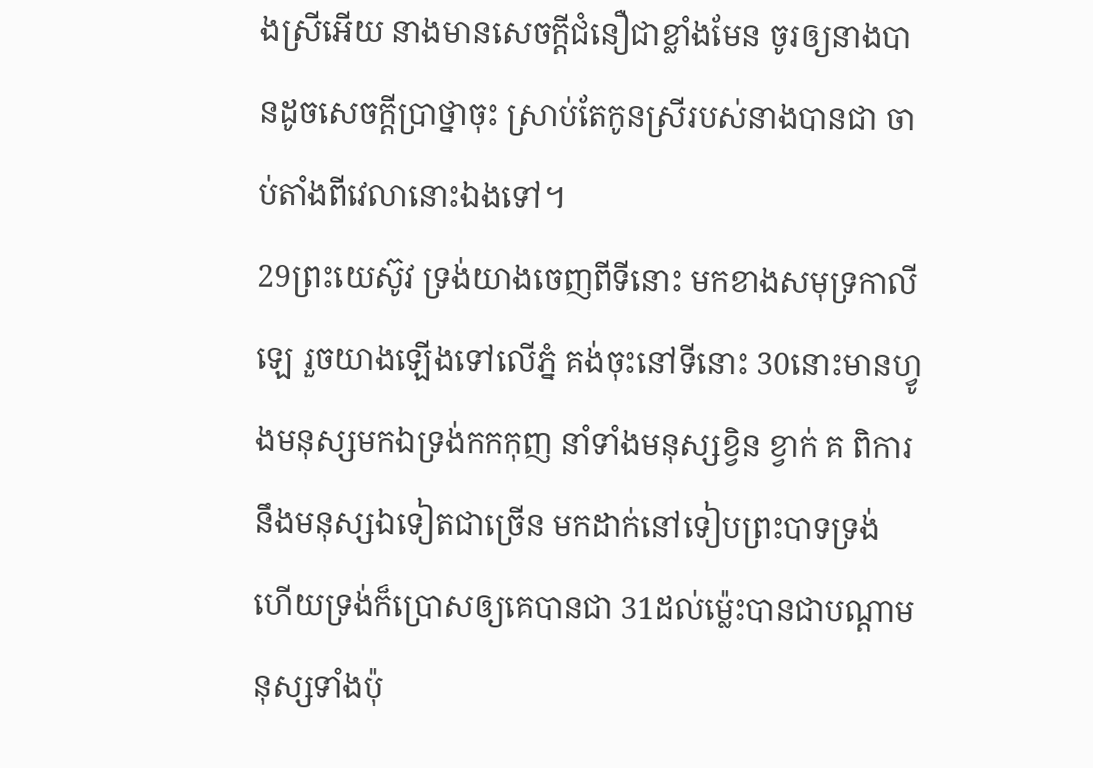ងស្រីអើយ នាងមានសេចក្ដីជំនឿជាខ្លាំងមែន ចូរឲ្យនាងបានដូចសេចក្ដីប្រាថ្នាចុះ ស្រាប់តែកូនស្រីរបស់នាងបានជា ចាប់តាំងពីវេលានោះឯងទៅ។
29ព្រះយេស៊ូវ ទ្រង់យាងចេញពីទីនោះ មកខាងសមុទ្រកាលីឡេ រួចយាងឡើងទៅលើភ្នំ គង់ចុះនៅទីនោះ 30នោះមានហ្វូងមនុស្សមកឯទ្រង់កកកុញ នាំទាំងមនុស្សខ្វិន ខ្វាក់ គ ពិការ នឹងមនុស្សឯទៀតជាច្រើន មកដាក់នៅទៀបព្រះបាទទ្រង់ ហើយទ្រង់ក៏ប្រោសឲ្យគេបានជា 31ដល់ម៉្លេះបានជាបណ្តាមនុស្សទាំងប៉ុ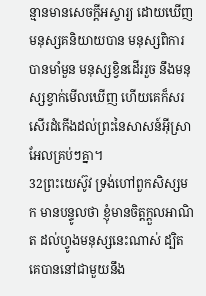ន្មានមានសេចក្ដីអស្ចារ្យ ដោយឃើញមនុស្សគនិយាយបាន មនុស្សពិការបានមាំមួន មនុស្សខ្វិនដើររួច នឹងមនុស្សខ្វាក់មើលឃើញ ហើយគេក៏សរសើរដំកើងដល់ព្រះនៃសាសន៍អ៊ីស្រាអែលគ្រប់ៗគ្នា។
32ព្រះយេស៊ូវ ទ្រង់ហៅពួកសិស្សមក មានបន្ទូលថា ខ្ញុំមានចិត្តក្តួលអាណិត ដល់ហ្វូងមនុស្សនេះណាស់ ដ្បិតគេបាននៅជាមួយនឹង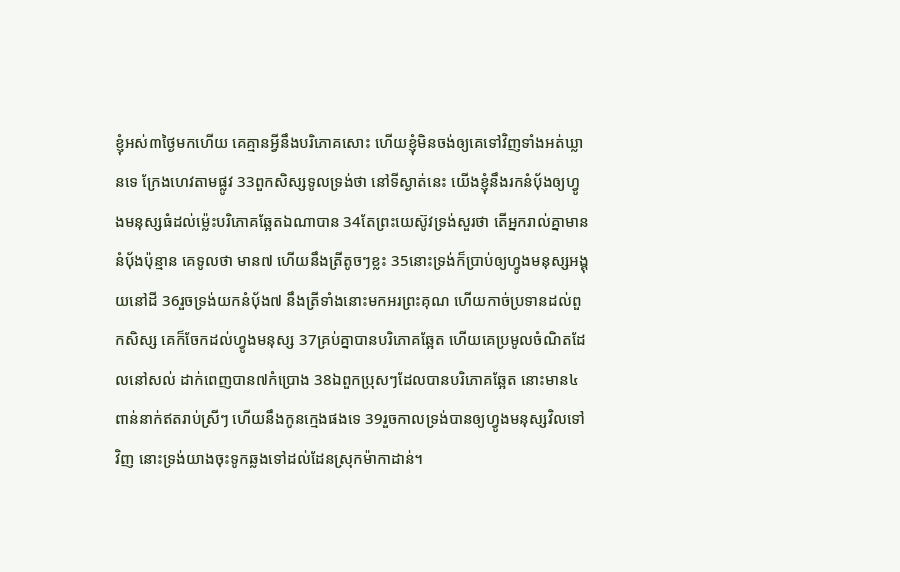ខ្ញុំអស់៣ថ្ងៃមកហើយ គេគ្មានអ្វីនឹងបរិភោគសោះ ហើយខ្ញុំមិនចង់ឲ្យគេទៅវិញទាំងអត់ឃ្លានទេ ក្រែងហេវតាមផ្លូវ 33ពួកសិស្សទូលទ្រង់ថា នៅទីស្ងាត់នេះ យើងខ្ញុំនឹងរកនំបុ័ងឲ្យហ្វូងមនុស្សធំដល់ម៉្លេះបរិភោគឆ្អែតឯណាបាន 34តែព្រះយេស៊ូវទ្រង់សួរថា តើអ្នករាល់គ្នាមាននំបុ័ងប៉ុន្មាន គេទូលថា មាន៧ ហើយនឹងត្រីតូចៗខ្លះ 35នោះទ្រង់ក៏ប្រាប់ឲ្យហ្វូងមនុស្សអង្គុយនៅដី 36រួចទ្រង់យកនំបុ័ង៧ នឹងត្រីទាំងនោះមកអរព្រះគុណ ហើយកាច់ប្រទានដល់ពួកសិស្ស គេក៏ចែកដល់ហ្វូងមនុស្ស 37គ្រប់គ្នាបានបរិភោគឆ្អែត ហើយគេប្រមូលចំណិតដែលនៅសល់ ដាក់ពេញបាន៧កំប្រោង 38ឯពួកប្រុសៗដែលបានបរិភោគឆ្អែត នោះមាន៤ពាន់នាក់ឥតរាប់ស្រីៗ ហើយនឹងកូនក្មេងផងទេ 39រួចកាលទ្រង់បានឲ្យហ្វូងមនុស្សវិលទៅវិញ នោះទ្រង់យាងចុះទូកឆ្លងទៅដល់ដែនស្រុកម៉ាកាដាន់។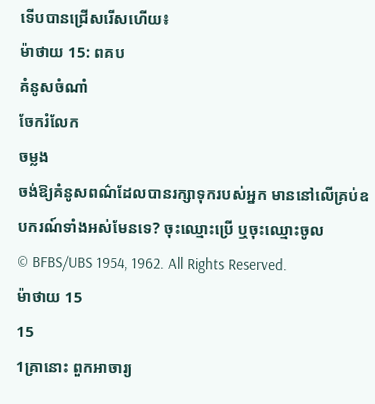ទើបបានជ្រើសរើសហើយ៖
ម៉ាថាយ 15: ពគប
គំនូសចំណាំ
ចែករំលែក
ចម្លង
ចង់ឱ្យគំនូសពណ៌ដែលបានរក្សាទុករបស់អ្នក មាននៅលើគ្រប់ឧបករណ៍ទាំងអស់មែនទេ? ចុះឈ្មោះប្រើ ឬចុះឈ្មោះចូល
© BFBS/UBS 1954, 1962. All Rights Reserved.
ម៉ាថាយ 15
15
1គ្រានោះ ពួកអាចារ្យ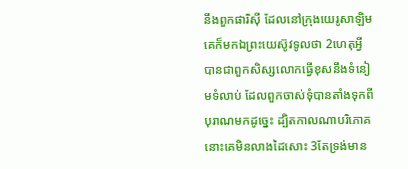នឹងពួកផារិស៊ី ដែលនៅក្រុងយេរូសាឡិម គេក៏មកឯព្រះយេស៊ូវទូលថា 2ហេតុអ្វីបានជាពួកសិស្សលោកធ្វើខុសនឹងទំនៀមទំលាប់ ដែលពួកចាស់ទុំបានតាំងទុកពីបុរាណមកដូច្នេះ ដ្បិតកាលណាបរិភោគ នោះគេមិនលាងដៃសោះ 3តែទ្រង់មាន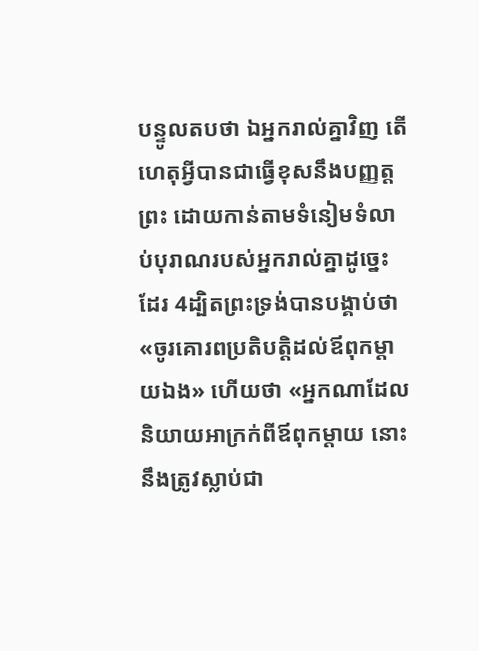បន្ទូលតបថា ឯអ្នករាល់គ្នាវិញ តើហេតុអ្វីបានជាធ្វើខុសនឹងបញ្ញត្តព្រះ ដោយកាន់តាមទំនៀមទំលាប់បុរាណរបស់អ្នករាល់គ្នាដូច្នេះដែរ 4ដ្បិតព្រះទ្រង់បានបង្គាប់ថា «ចូរគោរពប្រតិបត្តិដល់ឪពុកម្តាយឯង» ហើយថា «អ្នកណាដែលនិយាយអាក្រក់ពីឪពុកម្តាយ នោះនឹងត្រូវស្លាប់ជា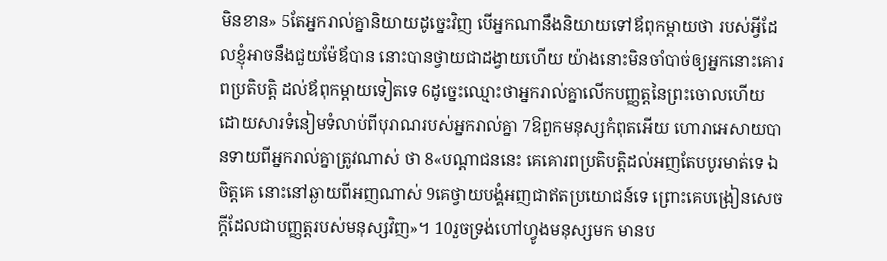មិនខាន» 5តែអ្នករាល់គ្នានិយាយដូច្នេះវិញ បើអ្នកណានឹងនិយាយទៅឪពុកម្តាយថា របស់អ្វីដែលខ្ញុំអាចនឹងជួយម៉ែឪបាន នោះបានថ្វាយជាដង្វាយហើយ យ៉ាងនោះមិនចាំបាច់ឲ្យអ្នកនោះគោរពប្រតិបត្តិ ដល់ឪពុកម្តាយទៀតទេ 6ដូច្នេះឈ្មោះថាអ្នករាល់គ្នាលើកបញ្ញត្តនៃព្រះចោលហើយ ដោយសារទំនៀមទំលាប់ពីបុរាណរបស់អ្នករាល់គ្នា 7ឱពួកមនុស្សកំពុតអើយ ហោរាអេសាយបានទាយពីអ្នករាល់គ្នាត្រូវណាស់ ថា 8«បណ្តាជននេះ គេគោរពប្រតិបត្តិដល់អញតែបបូរមាត់ទេ ឯចិត្តគេ នោះនៅឆ្ងាយពីអញណាស់ 9គេថ្វាយបង្គំអញជាឥតប្រយោជន៍ទេ ព្រោះគេបង្រៀនសេចក្ដីដែលជាបញ្ញត្តរបស់មនុស្សវិញ»។ 10រួចទ្រង់ហៅហ្វូងមនុស្សមក មានប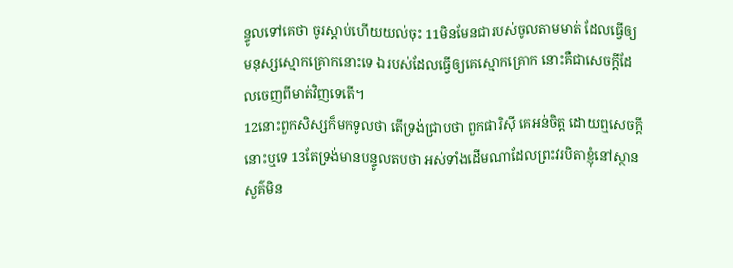ន្ទូលទៅគេថា ចូរស្តាប់ហើយយល់ចុះ 11មិនមែនជារបស់ចូលតាមមាត់ ដែលធ្វើឲ្យមនុស្សស្មោកគ្រោកនោះទេ ឯរបស់ដែលធ្វើឲ្យគេស្មោកគ្រោក នោះគឺជាសេចក្ដីដែលចេញពីមាត់វិញទេតើ។
12នោះពួកសិស្សក៏មកទូលថា តើទ្រង់ជ្រាបថា ពួកផារិស៊ី គេអន់ចិត្ត ដោយឮសេចក្ដីនោះឬទេ 13តែទ្រង់មានបន្ទូលតបថា អស់ទាំងដើមណាដែលព្រះវរបិតាខ្ញុំនៅស្ថានសួគ៌មិន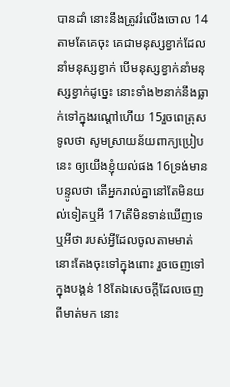បានដាំ នោះនឹងត្រូវរំលើងចោល 14តាមតែគេចុះ គេជាមនុស្សខ្វាក់ដែលនាំមនុស្សខ្វាក់ បើមនុស្សខ្វាក់នាំមនុស្សខ្វាក់ដូច្នេះ នោះទាំង២នាក់នឹងធ្លាក់ទៅក្នុងរណ្តៅហើយ 15រួចពេត្រុសទូលថា សូមស្រាយន័យពាក្យប្រៀបនេះ ឲ្យយើងខ្ញុំយល់ផង 16ទ្រង់មានបន្ទូលថា តើអ្នករាល់គ្នានៅតែមិនយល់ទៀតឬអី 17តើមិនទាន់ឃើញទេឬអីថា របស់អ្វីដែលចូលតាមមាត់ នោះតែងចុះទៅក្នុងពោះ រួចចេញទៅក្នុងបង្គន់ 18តែឯសេចក្ដីដែលចេញពីមាត់មក នោះ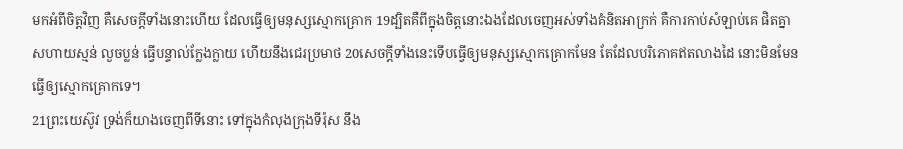មកអំពីចិត្តវិញ គឺសេចក្ដីទាំងនោះហើយ ដែលធ្វើឲ្យមនុស្សស្មោកគ្រោក 19ដ្បិតគឺពីក្នុងចិត្តនោះឯងដែលចេញអស់ទាំងគំនិតអាក្រក់ គឺការកាប់សំឡាប់គេ ផិតគ្នា សហាយស្មន់ លួចប្លន់ ធ្វើបន្ទាល់ក្លែងក្លាយ ហើយនឹងជេរប្រមាថ 20សេចក្ដីទាំងនេះទើបធ្វើឲ្យមនុស្សស្មោកគ្រោកមែន តែដែលបរិភោគឥតលាងដៃ នោះមិនមែនធ្វើឲ្យស្មោកគ្រោកទេ។
21ព្រះយេស៊ូវ ទ្រង់ក៏យាងចេញពីទីនោះ ទៅក្នុងកំលុងក្រុងទីរ៉ុស នឹង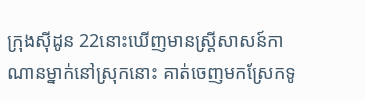ក្រុងស៊ីដូន 22នោះឃើញមានស្ត្រីសាសន៍កាណានម្នាក់នៅស្រុកនោះ គាត់ចេញមកស្រែកទូ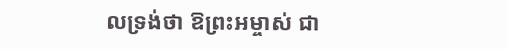លទ្រង់ថា ឱព្រះអម្ចាស់ ជា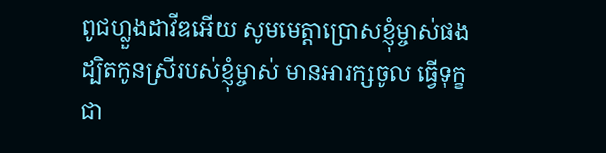ពូជហ្លួងដាវីឌអើយ សូមមេត្តាប្រោសខ្ញុំម្ចាស់ផង ដ្បិតកូនស្រីរបស់ខ្ញុំម្ចាស់ មានអារក្សចូល ធ្វើទុក្ខជា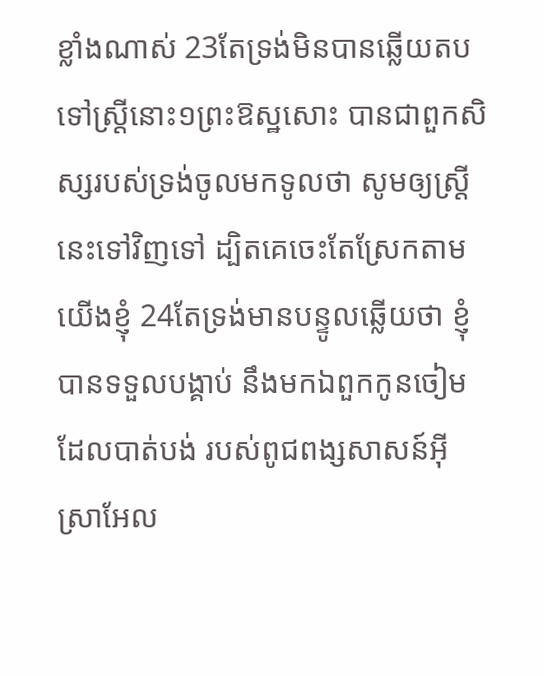ខ្លាំងណាស់ 23តែទ្រង់មិនបានឆ្លើយតបទៅស្ត្រីនោះ១ព្រះឱស្ឋសោះ បានជាពួកសិស្សរបស់ទ្រង់ចូលមកទូលថា សូមឲ្យស្ត្រីនេះទៅវិញទៅ ដ្បិតគេចេះតែស្រែកតាមយើងខ្ញុំ 24តែទ្រង់មានបន្ទូលឆ្លើយថា ខ្ញុំបានទទួលបង្គាប់ នឹងមកឯពួកកូនចៀមដែលបាត់បង់ របស់ពូជពង្សសាសន៍អ៊ីស្រាអែល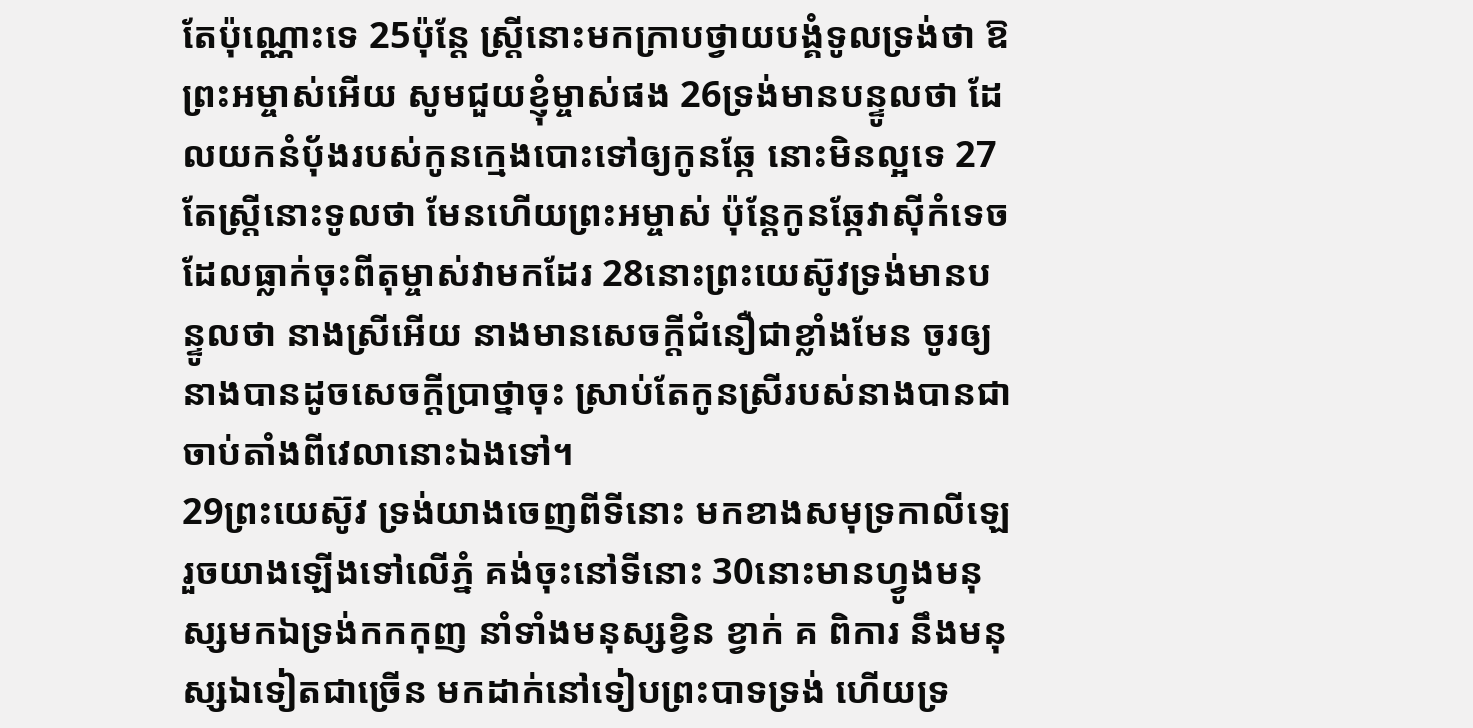តែប៉ុណ្ណោះទេ 25ប៉ុន្តែ ស្ត្រីនោះមកក្រាបថ្វាយបង្គំទូលទ្រង់ថា ឱព្រះអម្ចាស់អើយ សូមជួយខ្ញុំម្ចាស់ផង 26ទ្រង់មានបន្ទូលថា ដែលយកនំបុ័ងរបស់កូនក្មេងបោះទៅឲ្យកូនឆ្កែ នោះមិនល្អទេ 27តែស្ត្រីនោះទូលថា មែនហើយព្រះអម្ចាស់ ប៉ុន្តែកូនឆ្កែវាស៊ីកំទេចដែលធ្លាក់ចុះពីតុម្ចាស់វាមកដែរ 28នោះព្រះយេស៊ូវទ្រង់មានបន្ទូលថា នាងស្រីអើយ នាងមានសេចក្ដីជំនឿជាខ្លាំងមែន ចូរឲ្យនាងបានដូចសេចក្ដីប្រាថ្នាចុះ ស្រាប់តែកូនស្រីរបស់នាងបានជា ចាប់តាំងពីវេលានោះឯងទៅ។
29ព្រះយេស៊ូវ ទ្រង់យាងចេញពីទីនោះ មកខាងសមុទ្រកាលីឡេ រួចយាងឡើងទៅលើភ្នំ គង់ចុះនៅទីនោះ 30នោះមានហ្វូងមនុស្សមកឯទ្រង់កកកុញ នាំទាំងមនុស្សខ្វិន ខ្វាក់ គ ពិការ នឹងមនុស្សឯទៀតជាច្រើន មកដាក់នៅទៀបព្រះបាទទ្រង់ ហើយទ្រ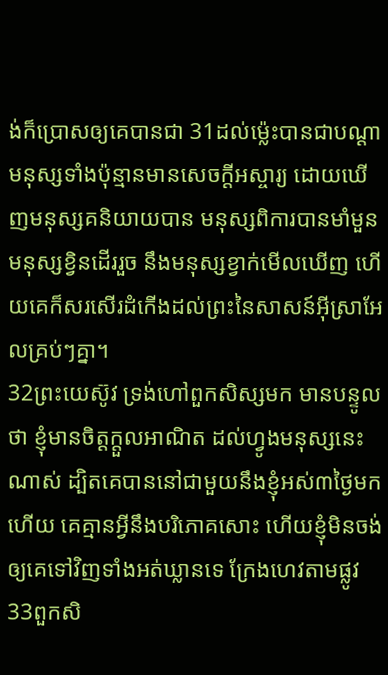ង់ក៏ប្រោសឲ្យគេបានជា 31ដល់ម៉្លេះបានជាបណ្តាមនុស្សទាំងប៉ុន្មានមានសេចក្ដីអស្ចារ្យ ដោយឃើញមនុស្សគនិយាយបាន មនុស្សពិការបានមាំមួន មនុស្សខ្វិនដើររួច នឹងមនុស្សខ្វាក់មើលឃើញ ហើយគេក៏សរសើរដំកើងដល់ព្រះនៃសាសន៍អ៊ីស្រាអែលគ្រប់ៗគ្នា។
32ព្រះយេស៊ូវ ទ្រង់ហៅពួកសិស្សមក មានបន្ទូលថា ខ្ញុំមានចិត្តក្តួលអាណិត ដល់ហ្វូងមនុស្សនេះណាស់ ដ្បិតគេបាននៅជាមួយនឹងខ្ញុំអស់៣ថ្ងៃមកហើយ គេគ្មានអ្វីនឹងបរិភោគសោះ ហើយខ្ញុំមិនចង់ឲ្យគេទៅវិញទាំងអត់ឃ្លានទេ ក្រែងហេវតាមផ្លូវ 33ពួកសិ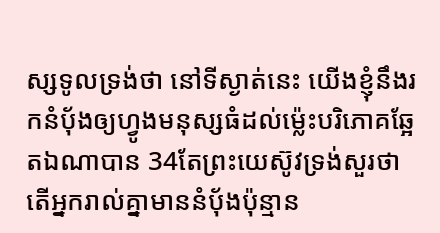ស្សទូលទ្រង់ថា នៅទីស្ងាត់នេះ យើងខ្ញុំនឹងរកនំបុ័ងឲ្យហ្វូងមនុស្សធំដល់ម៉្លេះបរិភោគឆ្អែតឯណាបាន 34តែព្រះយេស៊ូវទ្រង់សួរថា តើអ្នករាល់គ្នាមាននំបុ័ងប៉ុន្មាន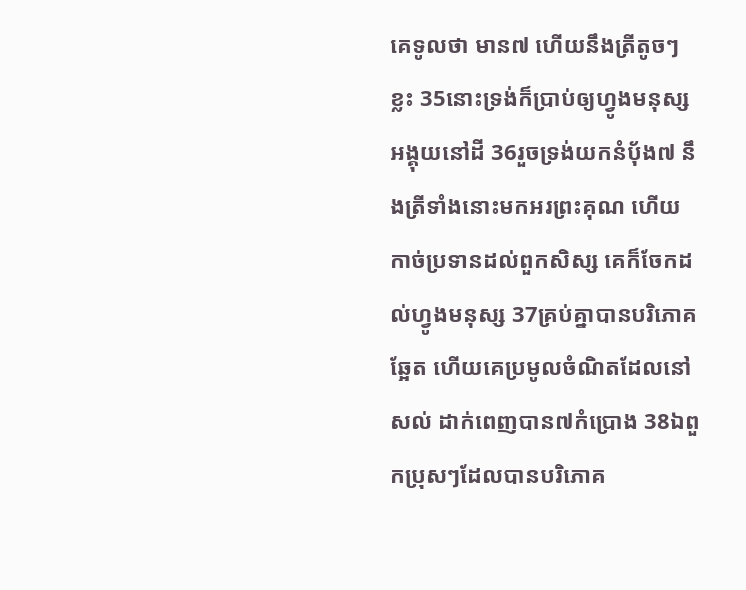គេទូលថា មាន៧ ហើយនឹងត្រីតូចៗខ្លះ 35នោះទ្រង់ក៏ប្រាប់ឲ្យហ្វូងមនុស្សអង្គុយនៅដី 36រួចទ្រង់យកនំបុ័ង៧ នឹងត្រីទាំងនោះមកអរព្រះគុណ ហើយកាច់ប្រទានដល់ពួកសិស្ស គេក៏ចែកដល់ហ្វូងមនុស្ស 37គ្រប់គ្នាបានបរិភោគឆ្អែត ហើយគេប្រមូលចំណិតដែលនៅសល់ ដាក់ពេញបាន៧កំប្រោង 38ឯពួកប្រុសៗដែលបានបរិភោគ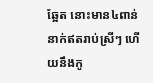ឆ្អែត នោះមាន៤ពាន់នាក់ឥតរាប់ស្រីៗ ហើយនឹងកូ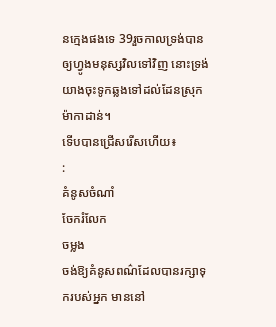នក្មេងផងទេ 39រួចកាលទ្រង់បានឲ្យហ្វូងមនុស្សវិលទៅវិញ នោះទ្រង់យាងចុះទូកឆ្លងទៅដល់ដែនស្រុកម៉ាកាដាន់។
ទើបបានជ្រើសរើសហើយ៖
:
គំនូសចំណាំ
ចែករំលែក
ចម្លង
ចង់ឱ្យគំនូសពណ៌ដែលបានរក្សាទុករបស់អ្នក មាននៅ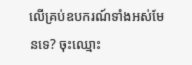លើគ្រប់ឧបករណ៍ទាំងអស់មែនទេ? ចុះឈ្មោះ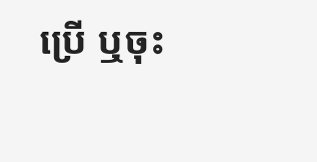ប្រើ ឬចុះ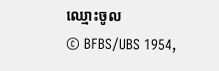ឈ្មោះចូល
© BFBS/UBS 1954,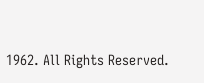1962. All Rights Reserved.